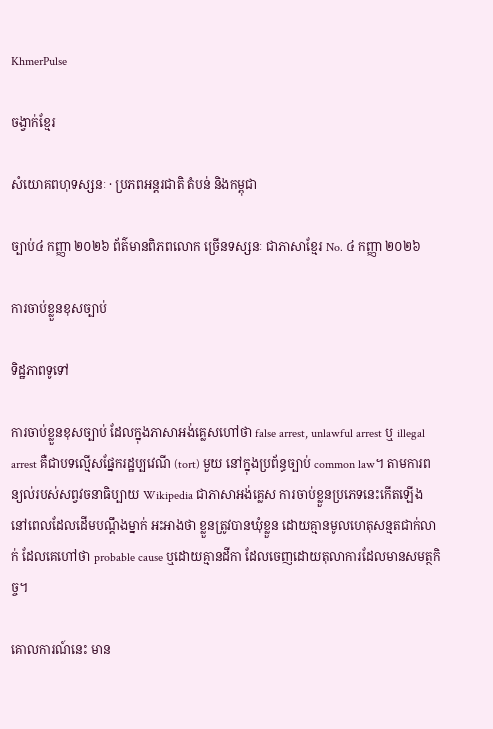KhmerPulse

ចង្វាក់ខ្មែរ

សំយោគពហុទស្សនៈ · ប្រភពអន្តរជាតិ តំបន់ និងកម្ពុជា

ច្បាប់៤ កញ្ញា ២០២៦ ព័ត៌មានពិភពលោក ច្រើនទស្សនៈ ជាភាសាខ្មែរ No. ៤ កញ្ញា ២០២៦

ការចាប់ខ្លួនខុសច្បាប់

ទិដ្ឋភាពទូទៅ

ការចាប់ខ្លួនខុសច្បាប់ ដែលក្នុងភាសាអង់គ្លេសហៅថា false arrest, unlawful arrest ឬ illegal arrest គឺជាបទល្មើសផ្នែករដ្ឋប្បវេណី (tort) មួយ នៅក្នុងប្រព័ន្ធច្បាប់ common law។ តាមការពន្យល់របស់សព្វវចនាធិប្បាយ Wikipedia ជាភាសាអង់គ្លេស ការចាប់ខ្លួនប្រភេទនេះកើតឡើង នៅពេលដែលដើមបណ្តឹងម្នាក់ អះអាងថា ខ្លួនត្រូវបានឃុំខ្លួន ដោយគ្មានមូលហេតុសន្មតជាក់លាក់ ដែលគេហៅថា probable cause ឬដោយគ្មានដីកា ដែលចេញដោយតុលាការដែលមានសមត្ថកិច្ច។

គោលការណ៍នេះ មាន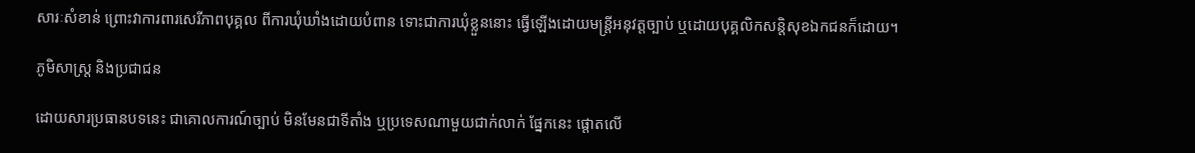សារៈសំខាន់ ព្រោះវាការពារសេរីភាពបុគ្គល ពីការឃុំឃាំងដោយបំពាន ទោះជាការឃុំខ្លួននោះ ធ្វើឡើងដោយមន្ត្រីអនុវត្តច្បាប់ ឬដោយបុគ្គលិកសន្តិសុខឯកជនក៏ដោយ។

ភូមិសាស្ត្រ និងប្រជាជន

ដោយសារប្រធានបទនេះ ជាគោលការណ៍ច្បាប់ មិនមែនជាទីតាំង ឬប្រទេសណាមួយជាក់លាក់ ផ្នែកនេះ ផ្តោតលើ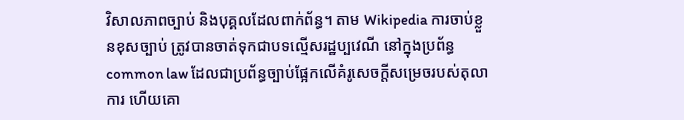វិសាលភាពច្បាប់ និងបុគ្គលដែលពាក់ព័ន្ធ។ តាម Wikipedia ការចាប់ខ្លួនខុសច្បាប់ ត្រូវបានចាត់ទុកជាបទល្មើសរដ្ឋប្បវេណី នៅក្នុងប្រព័ន្ធ common law ដែលជាប្រព័ន្ធច្បាប់ផ្អែកលើគំរូសេចក្តីសម្រេចរបស់តុលាការ ហើយគោ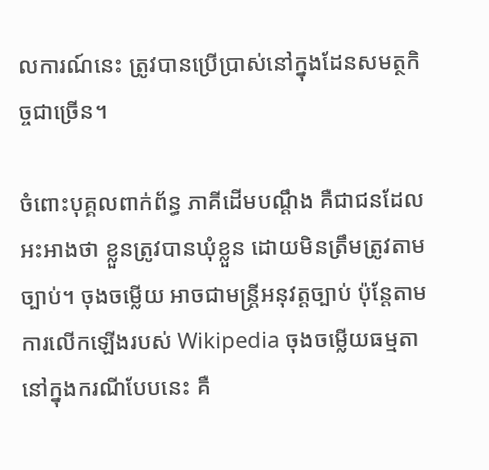លការណ៍នេះ ត្រូវបានប្រើប្រាស់នៅក្នុងដែនសមត្ថកិច្ចជាច្រើន។

ចំពោះបុគ្គលពាក់ព័ន្ធ ភាគីដើមបណ្តឹង គឺជាជនដែលអះអាងថា ខ្លួនត្រូវបានឃុំខ្លួន ដោយមិនត្រឹមត្រូវតាមច្បាប់។ ចុងចម្លើយ អាចជាមន្ត្រីអនុវត្តច្បាប់ ប៉ុន្តែតាមការលើកឡើងរបស់ Wikipedia ចុងចម្លើយធម្មតា នៅក្នុងករណីបែបនេះ គឺ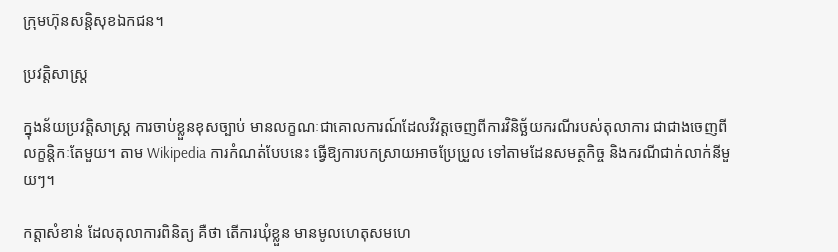ក្រុមហ៊ុនសន្តិសុខឯកជន។

ប្រវត្តិសាស្ត្រ

ក្នុងន័យប្រវត្តិសាស្ត្រ ការចាប់ខ្លួនខុសច្បាប់ មានលក្ខណៈជាគោលការណ៍ដែលវិវត្តចេញពីការវិនិច្ឆ័យករណីរបស់តុលាការ ជាជាងចេញពីលក្ខន្តិកៈតែមួយ។ តាម Wikipedia ការកំណត់បែបនេះ ធ្វើឱ្យការបកស្រាយអាចប្រែប្រួល ទៅតាមដែនសមត្ថកិច្ច និងករណីជាក់លាក់នីមួយៗ។

កត្តាសំខាន់ ដែលតុលាការពិនិត្យ គឺថា តើការឃុំខ្លួន មានមូលហេតុសមហេ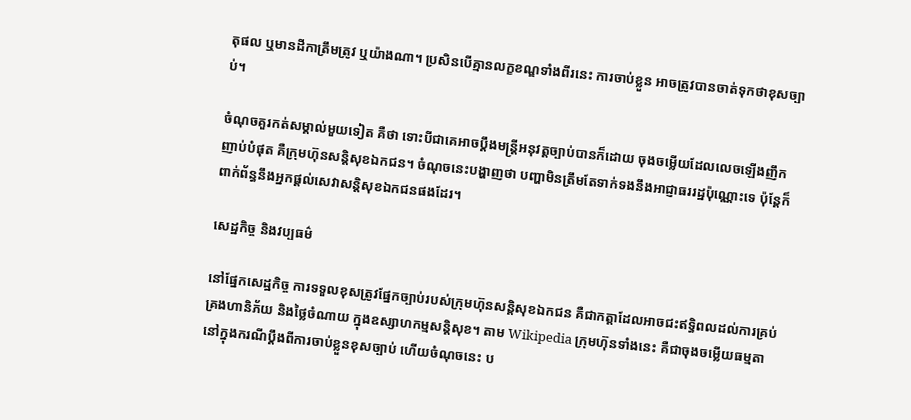តុផល ឬមានដីកាត្រឹមត្រូវ ឬយ៉ាងណា។ ប្រសិនបើគ្មានលក្ខខណ្ឌទាំងពីរនេះ ការចាប់ខ្លួន អាចត្រូវបានចាត់ទុកថាខុសច្បាប់។

ចំណុចគួរកត់សម្គាល់មួយទៀត គឺថា ទោះបីជាគេអាចប្តឹងមន្ត្រីអនុវត្តច្បាប់បានក៏ដោយ ចុងចម្លើយដែលលេចឡើងញឹកញាប់បំផុត គឺក្រុមហ៊ុនសន្តិសុខឯកជន។ ចំណុចនេះបង្ហាញថា បញ្ហាមិនត្រឹមតែទាក់ទងនឹងអាជ្ញាធររដ្ឋប៉ុណ្ណោះទេ ប៉ុន្តែក៏ពាក់ព័ន្ធនឹងអ្នកផ្តល់សេវាសន្តិសុខឯកជនផងដែរ។

សេដ្ឋកិច្ច និងវប្បធម៌

នៅផ្នែកសេដ្ឋកិច្ច ការទទួលខុសត្រូវផ្នែកច្បាប់របស់ក្រុមហ៊ុនសន្តិសុខឯកជន គឺជាកត្តាដែលអាចជះឥទ្ធិពលដល់ការគ្រប់គ្រងហានិភ័យ និងថ្លៃចំណាយ ក្នុងឧស្សាហកម្មសន្តិសុខ។ តាម Wikipedia ក្រុមហ៊ុនទាំងនេះ គឺជាចុងចម្លើយធម្មតា នៅក្នុងករណីប្តឹងពីការចាប់ខ្លួនខុសច្បាប់ ហើយចំណុចនេះ ប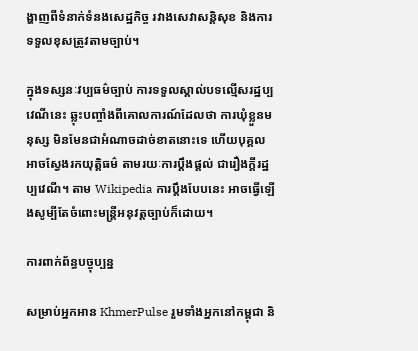ង្ហាញពីទំនាក់ទំនងសេដ្ឋកិច្ច រវាងសេវាសន្តិសុខ និងការទទួលខុសត្រូវតាមច្បាប់។

ក្នុងទស្សនៈវប្បធម៌ច្បាប់ ការទទួលស្គាល់បទល្មើសរដ្ឋប្បវេណីនេះ ឆ្លុះបញ្ចាំងពីគោលការណ៍ដែលថា ការឃុំខ្លួនមនុស្ស មិនមែនជាអំណាចដាច់ខាតនោះទេ ហើយបុគ្គលអាចស្វែងរកយុត្តិធម៌ តាមរយៈការប្តឹងផ្តល់ ជារឿងក្តីរដ្ឋប្បវេណី។ តាម Wikipedia ការប្តឹងបែបនេះ អាចធ្វើឡើងសូម្បីតែចំពោះមន្ត្រីអនុវត្តច្បាប់ក៏ដោយ។

ការពាក់ព័ន្ធបច្ចុប្បន្ន

សម្រាប់អ្នកអាន KhmerPulse រួមទាំងអ្នកនៅកម្ពុជា និ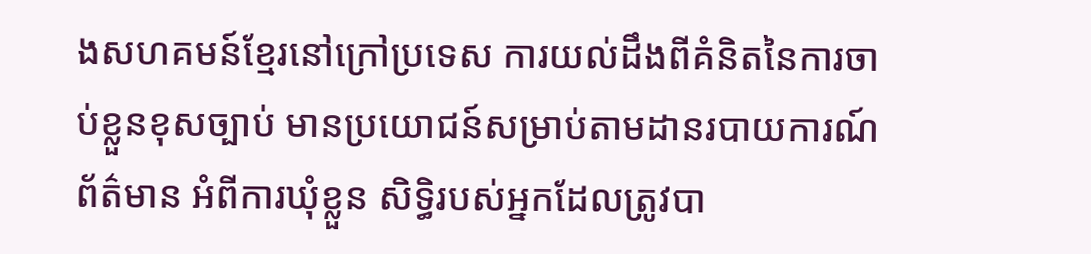ងសហគមន៍ខ្មែរនៅក្រៅប្រទេស ការយល់ដឹងពីគំនិតនៃការចាប់ខ្លួនខុសច្បាប់ មានប្រយោជន៍សម្រាប់តាមដានរបាយការណ៍ព័ត៌មាន អំពីការឃុំខ្លួន សិទ្ធិរបស់អ្នកដែលត្រូវបា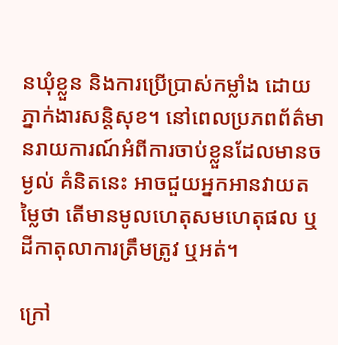នឃុំខ្លួន និងការប្រើប្រាស់កម្លាំង ដោយភ្នាក់ងារសន្តិសុខ។ នៅពេលប្រភពព័ត៌មានរាយការណ៍អំពីការចាប់ខ្លួនដែលមានចម្ងល់ គំនិតនេះ អាចជួយអ្នកអានវាយតម្លៃថា តើមានមូលហេតុសមហេតុផល ឬដីកាតុលាការត្រឹមត្រូវ ឬអត់។

ក្រៅ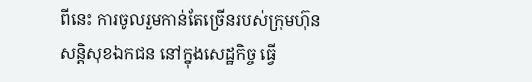ពីនេះ ការចូលរួមកាន់តែច្រើនរបស់ក្រុមហ៊ុនសន្តិសុខឯកជន នៅក្នុងសេដ្ឋកិច្ច ធ្វើ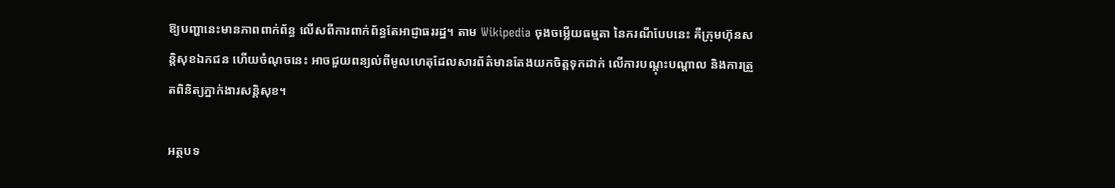ឱ្យបញ្ហានេះមានភាពពាក់ព័ន្ធ លើសពីការពាក់ព័ន្ធតែអាជ្ញាធររដ្ឋ។ តាម Wikipedia ចុងចម្លើយធម្មតា នៃករណីបែបនេះ គឺក្រុមហ៊ុនសន្តិសុខឯកជន ហើយចំណុចនេះ អាចជួយពន្យល់ពីមូលហេតុដែលសារព័ត៌មានតែងយកចិត្តទុកដាក់ លើការបណ្តុះបណ្តាល និងការត្រួតពិនិត្យភ្នាក់ងារសន្តិសុខ។

អត្ថបទ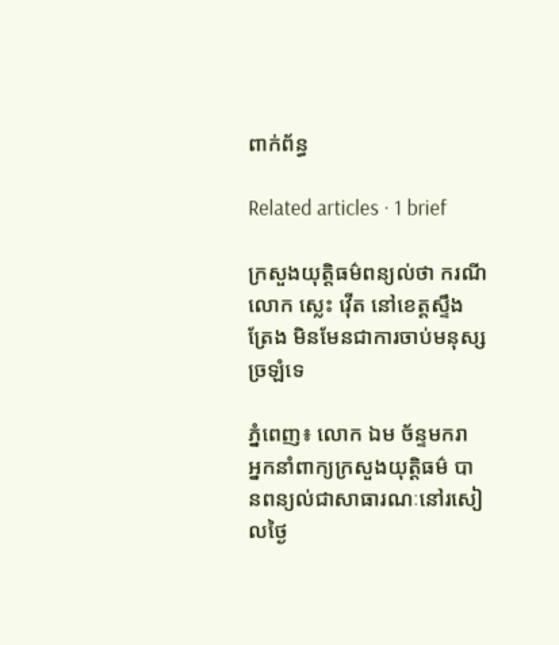ពាក់ព័ន្ធ

Related articles · 1 brief

ក្រសួងយុត្តិធម៌ពន្យល់ថា ករណីលោក ស្លេះ វ៉ើត នៅខេត្តស្ទឹងត្រែង មិនមែនជាការចាប់មនុស្សច្រឡំទេ

ភ្នំពេញ៖ លោក ឯម ច័ន្ទមករា អ្នកនាំពាក្យក្រសួងយុត្តិធម៌ បានពន្យល់ជាសាធារណៈនៅរសៀលថ្ងៃ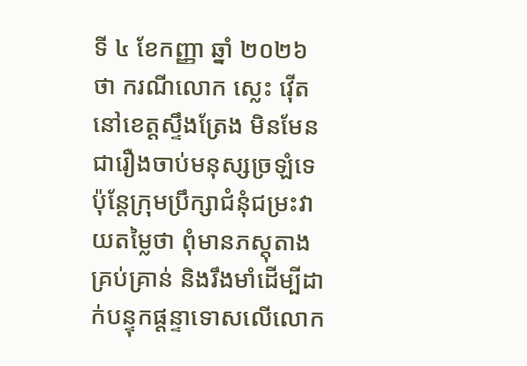ទី ៤ ខែកញ្ញា ឆ្នាំ ២០២៦ ថា ករណីលោក ស្លេះ វ៉ើត នៅខេត្តស្ទឹងត្រែង មិនមែនជារឿងចាប់មនុស្សច្រឡំទេ ប៉ុន្តែក្រុមប្រឹក្សាជំនុំជម្រះវាយតម្លៃថា ពុំមានភស្តុតាងគ្រប់គ្រាន់ និងរឹងមាំដើម្បីដាក់បន្ទុកផ្តន្ទាទោសលើលោក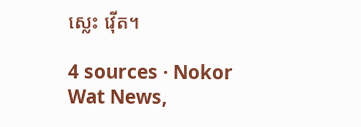ស្លេះ វ៉ើត។

4 sources · Nokor Wat News,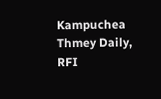Kampuchea Thmey Daily, RFI